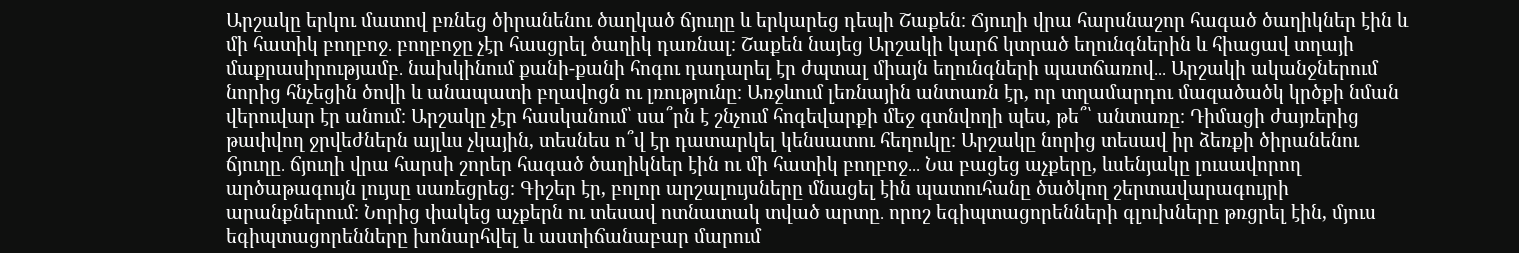Արշակը երկու մատով բռնեց ծիրանենու ծաղկած ճյուղը և երկարեց դեպի Շաքեն։ Ճյուղի վրա հարսնաշոր հագած ծաղիկներ էին և մի հատիկ բողբոջ․ բողբոջը չէր հասցրել ծաղիկ դառնալ։ Շաքեն նայեց Արշակի կարճ կտրած եղունգներին և հիացավ տղայի մաքրասիրությամբ․ նախկինում քանի-քանի հոգու դադարել էր ժպտալ միայն եղունգների պատճառով․․․ Արշակի ականջներում նորից հնչեցին ծովի և անապատի բղավոցն ու լռությունը։ Առջևում լեռնային անտառն էր, որ տղամարդու մազածածկ կրծքի նման վերուվար էր անում։ Արշակը չէր հասկանում՝ սա՞րն է շնչում հոգեվարքի մեջ գտնվողի պես, թե՞՝ անտառը։ Դիմացի ժայռերից թափվող ջրվեժներն այլևս չկային, տեսնես ո՞վ էր դատարկել կենսատու հեղուկը։ Արշակը նորից տեսավ իր ձեռքի ծիրանենու ճյուղը․ ճյուղի վրա հարսի շորեր հագած ծաղիկներ էին ու մի հատիկ բողբոջ․․․ Նա բացեց աչքերը, ևսենյակը լուսավորող արծաթագույն լույսը սառեցրեց։ Գիշեր էր, բոլոր արշալույսները մնացել էին պատուհանը ծածկող շերտավարագույրի արանքներում։ Նորից փակեց աչքերն ու տեսավ ոտնատակ տված արտը․ որոշ եգիպտացորենների գլուխները թռցրել էին, մյուս եգիպտացորենները խոնարհվել և աստիճանաբար մարում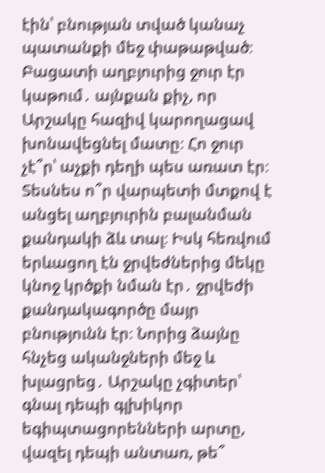էին՝ բնության տված կանաչ պատանքի մեջ փաթաթված։ Բացատի աղբյուրից ջուր էր կաթում․ այնքան քիչ, որ Արշակը հազիվ կարողացավ խոնավեցնել մատը։ Հո ջուր չէ՞ր՝ աչքի դեղի պես առատ էր։ Տեսնես ո՞ր վարպետի մտքով է անցել աղբյուրին բալանման քանդակի ձև տալ։ Իսկ հեռվում երևացող էն ջրվեժներից մեկը կնոջ կրծքի նման էր․ ջրվեժի քանդակագործը մայր բնությունն էր։ Նորից ձայնը հնչեց ականջների մեջ և խլացրեց․ Արշակը չգիտեր՝ գնալ դեպի գլխիկոր եգիպտացորենների արտը, վազել դեպի անտառ, թե՞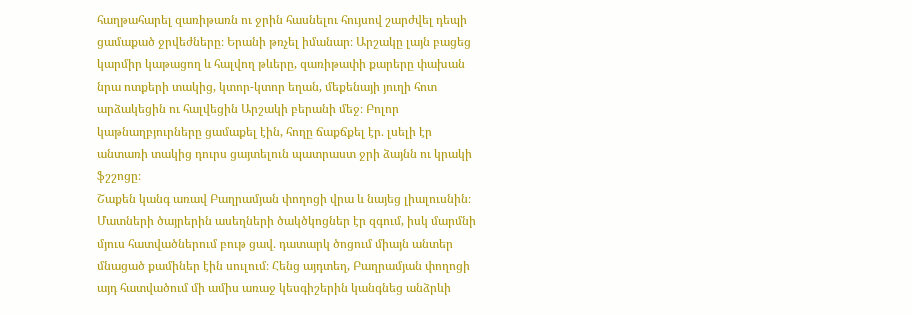հաղթահարել զառիթառն ու ջրին հասնելու հույսով շարժվել դեպի ցամաքած ջրվեժները։ Երանի թռչել իմանար։ Արշակը լայն բացեց կարմիր կաթացող և հալվող թևերը, զառիթափի քարերը փախան նրա ոտքերի տակից, կտոր-կտոր եղան, մեքենայի յուղի հոտ արձակեցին ու հալվեցին Արշակի բերանի մեջ։ Բոլոր կաթնաղբյուրները ցամաքել էին, հողը ճաքճքել էր․ լսելի էր անտառի տակից դուրս ցայտելուն պատրաստ ջրի ձայնն ու կրակի ֆշշոցը։
Շաքեն կանգ առավ Բաղրամյան փողոցի վրա և նայեց լիալուսնին։ Մատների ծայրերին ասեղների ծակծկոցներ էր զգում, իսկ մարմնի մյուս հատվածներում բութ ցավ․ դատարկ ծոցում միայն անտեր մնացած քամիներ էին սուլում։ Հենց այդտեղ, Բաղրամյան փողոցի այդ հատվածում մի ամիս առաջ կեսգիշերին կանգնեց անձրևի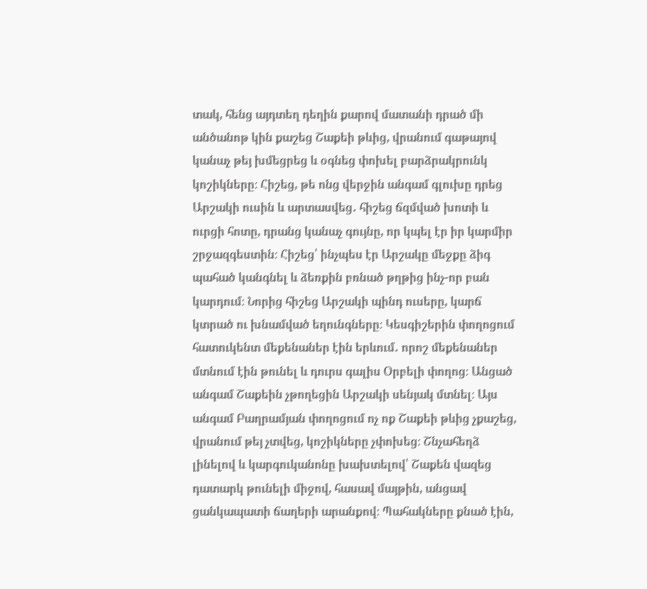տակ, հենց այդտեղ դեղին քարով մատանի դրած մի անծանոթ կին քաշեց Շաքեի թևից, վրանում գաթայով կանաչ թեյ խմեցրեց և օգնեց փոխել բարձրակրունկ կոշիկները։ Հիշեց, թե ոնց վերջին անգամ գլուխը դրեց Արշակի ուսին և արտասվեց․ հիշեց ճզմված խոտի և ուրցի հոտը, դրանց կանաչ գույնը, որ կպել էր իր կարմիր շրջազգեստին։ Հիշեց՝ ինչպես էր Արշակը մեջքը ձիգ պահած կանգնել և ձեռքին բռնած թղթից ինչ-որ բան կարդում։ Նորից հիշեց Արշակի պինդ ուսերը, կարճ կտրած ու խնամված եղունգները։ Կեսգիշերին փողոցում հատուկենտ մեքենաներ էին երևում․ որոշ մեքենաներ մտնում էին թունել և դուրս գալիս Օրբելի փողոց։ Անցած անգամ Շաքեին չթողեցին Արշակի սենյակ մտնել։ Այս անգամ Բաղրամյան փողոցում ոչ ոք Շաքեի թևից չքաշեց, վրանում թեյ չտվեց, կոշիկները չփոխեց։ Շնչահեղձ լինելով և կարգուկանոնը խախտելով՝ Շաքեն վազեց դատարկ թունելի միջով, հասավ մայթին, անցավ ցանկապատի ճաղերի արանքով։ Պահակները քնած էին,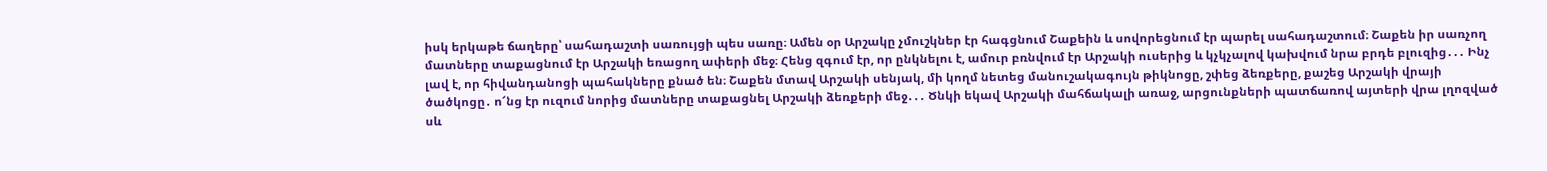իսկ երկաթե ճաղերը՝ սահադաշտի սառույցի պես սառը։ Ամեն օր Արշակը չմուշկներ էր հագցնում Շաքեին և սովորեցնում էր պարել սահադաշտում։ Շաքեն իր սառչող մատները տաքացնում էր Արշակի եռացող ափերի մեջ։ Հենց զգում էր, որ ընկնելու է, ամուր բռնվում էր Արշակի ուսերից և կչկչալով կախվում նրա բրդե բլուզից․․․ Ինչ լավ է, որ հիվանդանոցի պահակները քնած են։ Շաքեն մտավ Արշակի սենյակ, մի կողմ նետեց մանուշակագույն թիկնոցը, շփեց ձեռքերը, քաշեց Արշակի վրայի ծածկոցը․ ո՜նց էր ուզում նորից մատները տաքացնել Արշակի ձեռքերի մեջ․․․ Ծնկի եկավ Արշակի մահճակալի առաջ, արցունքների պատճառով այտերի վրա լղոզված սև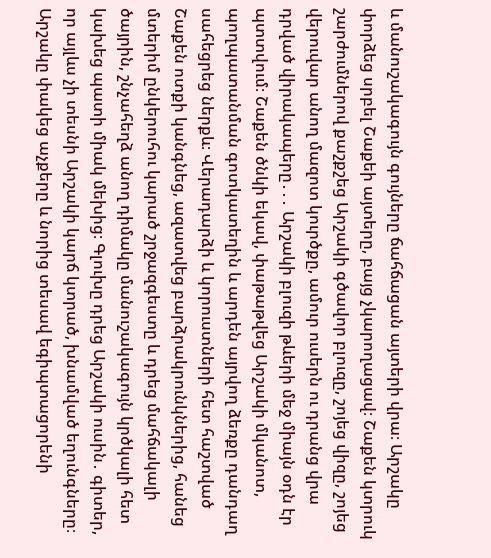և մանուշակագույն գույները ճահճացան այտերի վրա։ Արշակը փորձեց սրբել Շաքեի այտերը, բայց չկարողացավ։ Շաքեն կտրուկ շարժումներով քաշքշեց Արշակի գծավոր բլուզը, շոյեց վիզը, շոյեց վերուվար անող մազոտ կուրծքը, ամուր ուսերն ու դրանց վրա դրված վիրակապերը․․․ Արշակի բլուզի թևերի մեջ միայն օդն էր պտտվում։ Շաքեն ծնկի եկավ, փաթաթվեց Արշակի մկանոտ, պողպատանման գոտկատեղին և արդեն այրվող ձեռքը դանդաղ սահեցրեց ներքև։ Վերադարձի և կորուստների հետ հաշտված Շաքեն ոտքի կանգնեց, ազատվեց բարձրակրունկներից, հանեց մտերիմ ընկերուհու կարած շրջազգեստը և դրեց մահճակալի ծայրին, շնչահեղձ անող դիմակը մանուշակագույն կրծկալի հետ կախեց պատի միակ մեխից։ Գլուխը դրեց Արշակի ուսին․ գիտեր, որ այլևս չի տեսնի Արշակի կարճ կտրած, խնամված եղունգները։ Արշակը փակեց աչքերը և նորից տեսավ եգիպտացորենի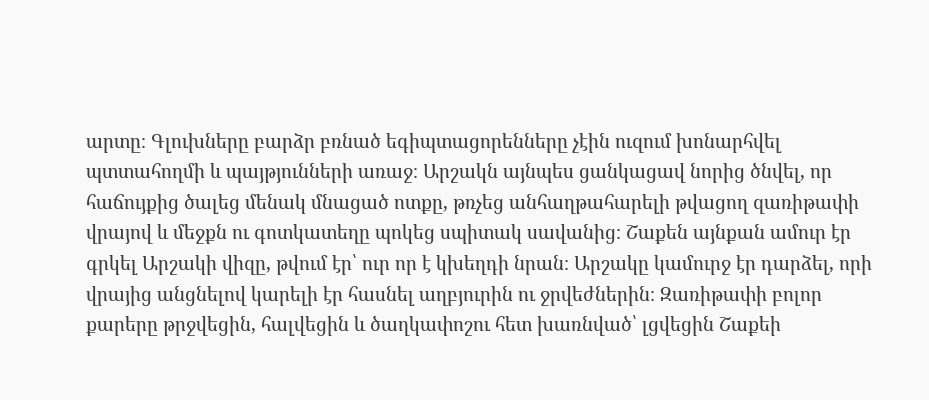արտը։ Գլուխները բարձր բռնած եգիպտացորենները չէին ուզում խոնարհվել պտտահողմի և պայթյունների առաջ։ Արշակն այնպես ցանկացավ նորից ծնվել, որ հաճույքից ծալեց մենակ մնացած ոտքը, թռչեց անհաղթահարելի թվացող զառիթափի վրայով և մեջքն ու գոտկատեղը պոկեց սպիտակ սավանից։ Շաքեն այնքան ամուր էր գրկել Արշակի վիզը, թվում էր՝ ուր որ է կխեղդի նրան։ Արշակը կամուրջ էր դարձել, որի վրայից անցնելով կարելի էր հասնել աղբյուրին ու ջրվեժներին։ Զառիթափի բոլոր քարերը թրջվեցին, հալվեցին և ծաղկափոշու հետ խառնված՝ լցվեցին Շաքեի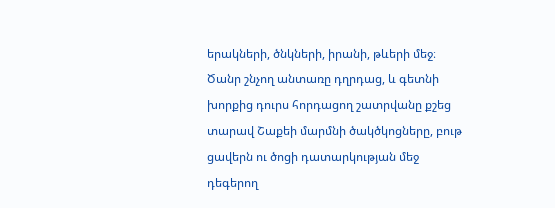երակների, ծնկների, իրանի, թևերի մեջ։ Ծանր շնչող անտառը դղրդաց, և գետնի խորքից դուրս հորդացող շատրվանը քշեց տարավ Շաքեի մարմնի ծակծկոցները, բութ ցավերն ու ծոցի դատարկության մեջ դեգերող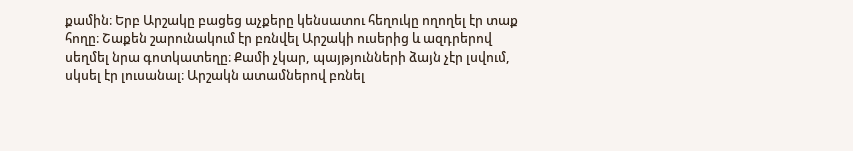քամին։ Երբ Արշակը բացեց աչքերը կենսատու հեղուկը ողողել էր տաք հողը։ Շաքեն շարունակում էր բռնվել Արշակի ուսերից և ազդրերով սեղմել նրա գոտկատեղը։ Քամի չկար, պայթյունների ձայն չէր լսվում, սկսել էր լուսանալ։ Արշակն ատամներով բռնել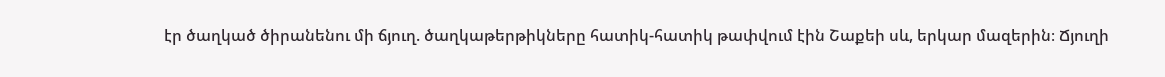էր ծաղկած ծիրանենու մի ճյուղ. ծաղկաթերթիկները հատիկ-հատիկ թափվում էին Շաքեի սև, երկար մազերին։ Ճյուղի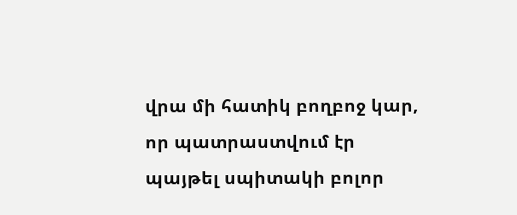վրա մի հատիկ բողբոջ կար, որ պատրաստվում էր պայթել սպիտակի բոլոր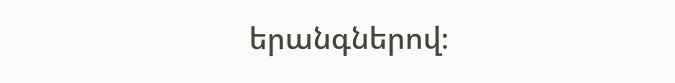երանգներով։